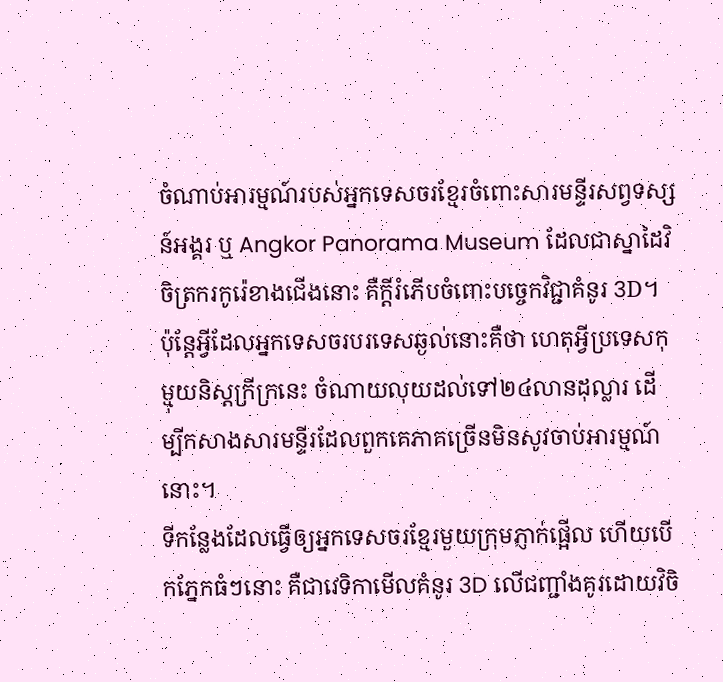ចំណាប់អារម្មណ៍របស់អ្នកទេសចរខ្មែរចំពោះសារមន្ទីរសព្វទស្សន៍អង្គរ ឬ Angkor Panorama Museum ដែលជាស្នាដៃវិចិត្រករកូរ៉េខាងជើងនោះ គឺក្ដីរំភើបចំពោះបច្ចេកវិជ្ជាគំនូរ 3D។ ប៉ុន្តែអ្វីដែលអ្នកទេសចរបរទេសឆ្ងល់នោះគឺថា ហេតុអ្វីប្រទេសកុម្មុយនិស្តក្រីក្រនេះ ចំណាយលុយដល់ទៅ២៤លានដុល្លារ ដើម្បីកសាងសារមន្ទីរដែលពួកគេភាគច្រើនមិនសូវចាប់អារម្មណ៍នោះ។
ទីកន្លែងដែលធ្វើឲ្យអ្នកទេសចរខ្មែរមួយក្រុមភ្ញាក់ផ្អើល ហើយបើកភ្នែកធំៗនោះ គឺជាវេទិកាមើលគំនូរ 3D លើជញ្ជាំងគូរដោយវិចិ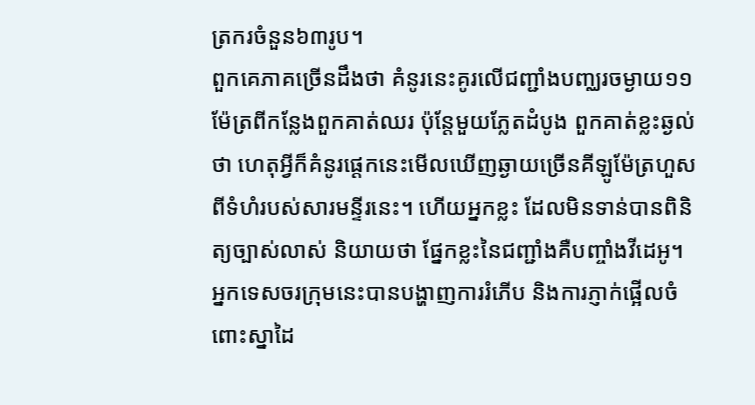ត្រករចំនួន៦៣រូប។
ពួកគេភាគច្រើនដឹងថា គំនូរនេះគូរលើជញ្ជាំងបញ្ឈរចម្ងាយ១១ម៉ែត្រពីកន្លែងពួកគាត់ឈរ ប៉ុន្តែមួយភ្លែតដំបូង ពួកគាត់ខ្លះឆ្ងល់ថា ហេតុអ្វីក៏គំនូរផ្ដេកនេះមើលឃើញឆ្ងាយច្រើនគីឡូម៉ែត្រហួសពីទំហំរបស់សារមន្ទីរនេះ។ ហើយអ្នកខ្លះ ដែលមិនទាន់បានពិនិត្យច្បាស់លាស់ និយាយថា ផ្នែកខ្លះនៃជញ្ជាំងគឺបញ្ចាំងវីដេអូ។
អ្នកទេសចរក្រុមនេះបានបង្ហាញការរំភើប និងការភ្ញាក់ផ្អើលចំពោះស្នាដៃ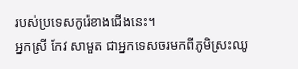របស់ប្រទេសកូរ៉េខាងជើងនេះ។
អ្នកស្រី កែវ សាមួត ជាអ្នកទេសចរមកពីភូមិស្រះឈូ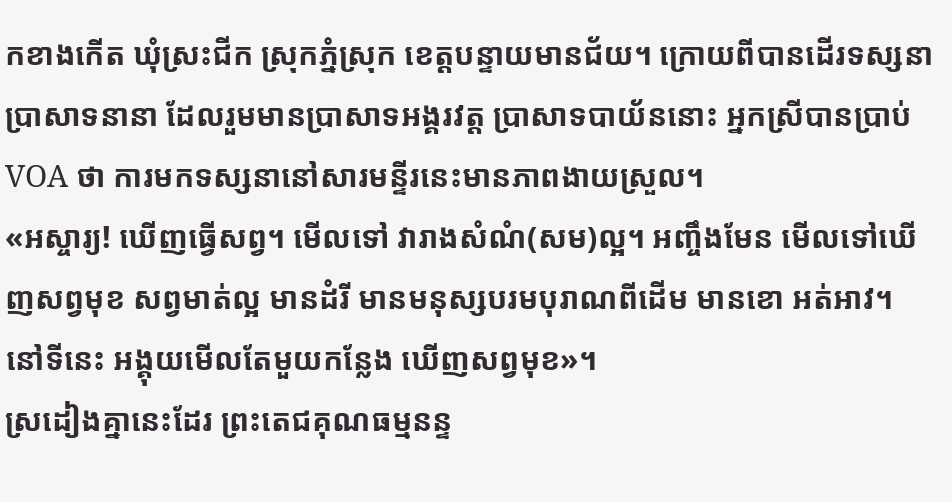កខាងកើត ឃុំស្រះជីក ស្រុកភ្នំស្រុក ខេត្តបន្ទាយមានជ័យ។ ក្រោយពីបានដើរទស្សនាប្រាសាទនានា ដែលរួមមានប្រាសាទអង្គរវត្ត ប្រាសាទបាយ័ននោះ អ្នកស្រីបានប្រាប់ VOA ថា ការមកទស្សនានៅសារមន្ទីរនេះមានភាពងាយស្រួល។
«អស្ចារ្យ! ឃើញធ្វើសព្វ។ មើលទៅ វារាងសំណំ(សម)ល្អ។ អញ្ចឹងមែន មើលទៅឃើញសព្វមុខ សព្វមាត់ល្អ មានដំរី មានមនុស្សបរមបុរាណពីដើម មានខោ អត់អាវ។ នៅទីនេះ អង្គុយមើលតែមួយកន្លែង ឃើញសព្វមុខ»។
ស្រដៀងគ្នានេះដែរ ព្រះតេជគុណធម្មនន្ទ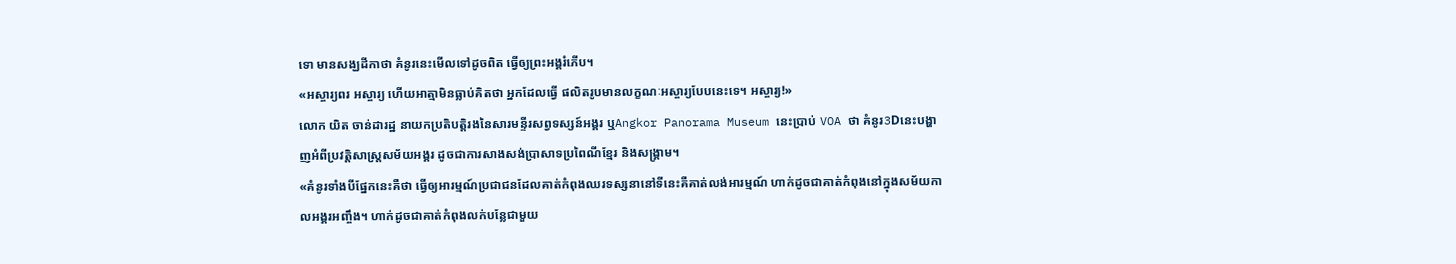ទោ មានសង្ឃដីកាថា គំនូរនេះមើលទៅដូចពិត ធ្វើឲ្យព្រះអង្គរំភើប។
«អស្ចារ្យពរ អស្ចារ្យ ហើយអាត្មាមិនធ្លាប់គិតថា អ្នកដែលធ្វើ ផលិតរូបមានលក្ខណៈអស្ចារ្យបែបនេះទេ។ អស្ចារ្យ!»
លោក យិត ចាន់ដារដ្ឋ នាយកប្រតិបត្តិរងនៃសារមន្ទីរសព្វទស្សន៍អង្គរ ឬAngkor Panorama Museum នេះប្រាប់ VOA ថា គំនូរ3Dនេះបង្ហាញអំពីប្រវត្តិសាស្ត្រសម័យអង្គរ ដូចជាការសាងសង់ប្រាសាទប្រពៃណីខ្មែរ និងសង្គ្រាម។
«គំនូរទាំងបីផ្នែកនេះគឺថា ធ្វើឲ្យអារម្មណ៍ប្រជាជនដែលគាត់កំពុងឈរទស្សនានៅទីនេះគឺគាត់លង់អារម្មណ៍ ហាក់ដូចជាគាត់កំពុងនៅក្នុងសម័យកាលអង្គរអញ្ចឹង។ ហាក់ដូចជាគាត់កំពុងលក់បន្លែជាមួយ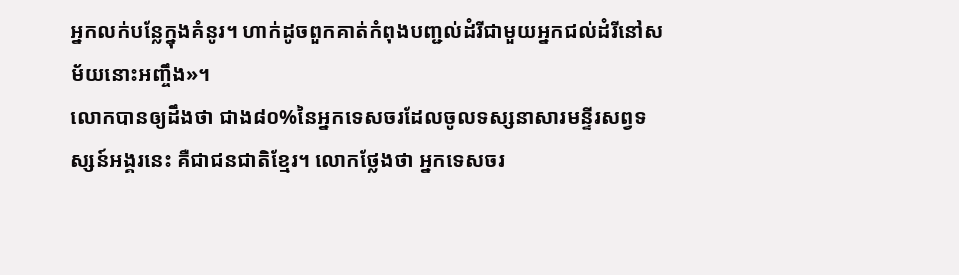អ្នកលក់បន្លែក្នុងគំនូរ។ ហាក់ដូចពួកគាត់កំពុងបញ្ជល់ដំរីជាមួយអ្នកជល់ដំរីនៅសម័យនោះអញ្ចឹង»។
លោកបានឲ្យដឹងថា ជាង៨០%នៃអ្នកទេសចរដែលចូលទស្សនាសារមន្ទីរសព្វទស្សន៍អង្គរនេះ គឺជាជនជាតិខ្មែរ។ លោកថ្លែងថា អ្នកទេសចរ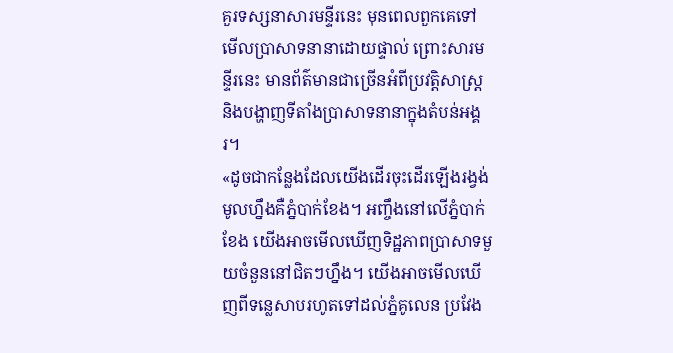គួរទស្សនាសារមន្ទីរនេះ មុនពេលពួកគេទៅមើលប្រាសាទនានាដោយផ្ទាល់ ព្រោះសារមន្ទីរនេះ មានព័ត៌មានជាច្រើនអំពីប្រវត្តិសាស្ត្រ និងបង្ហាញទីតាំងប្រាសាទនានាក្នុងតំបន់អង្គរ។
«ដូចជាកន្លែងដែលយើងដើរចុះដើរឡើងរង្វង់មូលហ្នឹងគឺភ្នំបាក់ខែង។ អញ្ចឹងនៅលើភ្នំបាក់ខែង យើងអាចមើលឃើញទិដ្ឋភាពប្រាសាទមួយចំនួននៅជិតៗហ្នឹង។ យើងអាចមើលឃើញពីទន្លេសាបរហូតទៅដល់ភ្នំគូលេន ប្រវែង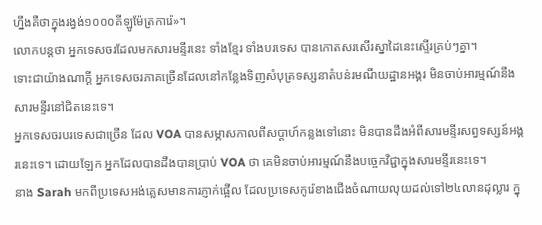ហ្នឹងគឺថាក្នុងរង្វង់១០០០គីឡូម៉ែត្រការ៉េ»។
លោកបន្តថា អ្នកទេសចរដែលមកសារមន្ទីរនេះ ទាំងខ្មែរ ទាំងបរទេស បានកោតសរសើរស្នាដៃនេះស្ទើរគ្រប់ៗគ្នា។
ទោះជាយ៉ាងណាក្ដី អ្នកទេសចរភាគច្រើនដែលនៅកន្លែងទិញសំបុត្រទស្សនាតំបន់រមណីយដ្ឋានអង្គរ មិនចាប់អារម្មណ៍នឹងសារមន្ទីរនៅជិតនេះទេ។
អ្នកទេសចរបរទេសជាច្រើន ដែល VOA បានសម្ភាសកាលពីសប្ដាហ៍កន្លងទៅនោះ មិនបានដឹងអំពីសារមន្ទីរសព្វទស្សន៍អង្គរនេះទេ។ ដោយឡែក អ្នកដែលបានដឹងបានប្រាប់ VOA ថា គេមិនចាប់អារម្មណ៍នឹងបច្ចេកវិជ្ជាក្នុងសារមន្ទីរនេះទេ។
នាង Sarah មកពីប្រទេសអង់គ្លេសមានការភ្ញាក់ផ្អើល ដែលប្រទេសកូរ៉េខាងជើងចំណាយលុយដល់ទៅ២៤លានដុល្លារ ក្នុ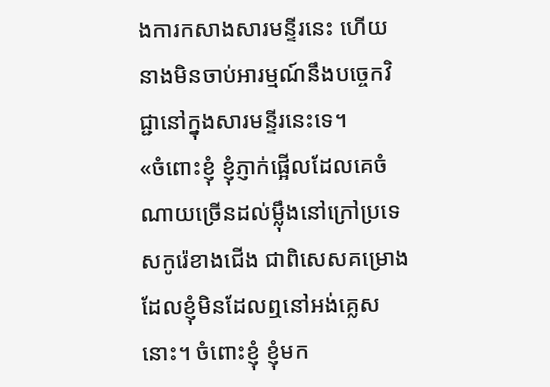ងការកសាងសារមន្ទីរនេះ ហើយនាងមិនចាប់អារម្មណ៍នឹងបច្ចេកវិជ្ជានៅក្នុងសារមន្ទីរនេះទេ។
«ចំពោះខ្ញុំ ខ្ញុំភ្ញាក់ផ្អើលដែលគេចំណាយច្រើនដល់ម្ល៉ឹងនៅក្រៅប្រទេសកូរ៉េខាងជើង ជាពិសេសគម្រោងដែលខ្ញុំមិនដែលឮនៅអង់គ្លេសនោះ។ ចំពោះខ្ញុំ ខ្ញុំមក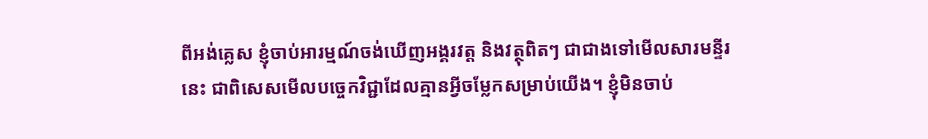ពីអង់គ្លេស ខ្ញុំចាប់អារម្មណ៍ចង់ឃើញអង្គរវត្ត និងវត្ថុពិតៗ ជាជាងទៅមើលសារមន្ទីរនេះ ជាពិសេសមើលបច្ចេកវិជ្ជាដែលគ្មានអ្វីចម្លែកសម្រាប់យើង។ ខ្ញុំមិនចាប់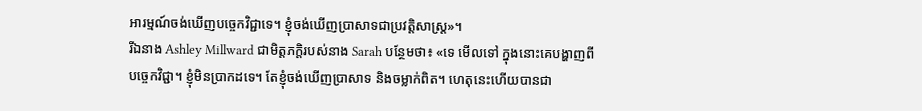អារម្មណ៍ចង់ឃើញបច្ចេកវិជ្ជាទេ។ ខ្ញុំចង់ឃើញប្រាសាទជាប្រវត្តិសាស្ត្រ»។
រីឯនាង Ashley Millward ជាមិត្តភក្តិរបស់នាង Sarah បន្ថែមថា៖ «ទេ មើលទៅ ក្នុងនោះគេបង្ហាញពីបច្ចេកវិជ្ជា។ ខ្ញុំមិនប្រាកដទេ។ តែខ្ញុំចង់ឃើញប្រាសាទ និងចម្លាក់ពិត។ ហេតុនេះហើយបានជា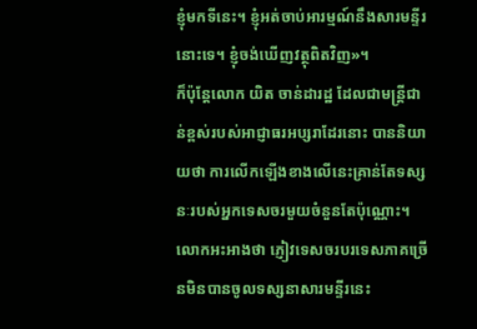ខ្ញុំមកទីនេះ។ ខ្ញុំអត់ចាប់អារម្មណ៍នឹងសារមន្ទីរនោះទេ។ ខ្ញុំចង់ឃើញវត្ថុពិតវិញ»។
ក៏ប៉ុន្តែលោក យិត ចាន់ដារដ្ឋ ដែលជាមន្ត្រីជាន់ខ្ពស់របស់អាជ្ញាធរអប្សរាដែរនោះ បាននិយាយថា ការលើកឡើងខាងលើនេះគ្រាន់តែទស្សនៈរបស់អ្នកទេសចរមួយចំនួនតែប៉ុណ្ណោះ។
លោកអះអាងថា ភ្ញៀវទេសចរបរទេសភាគច្រើនមិនបានចូលទស្សនាសារមន្ទីរនេះ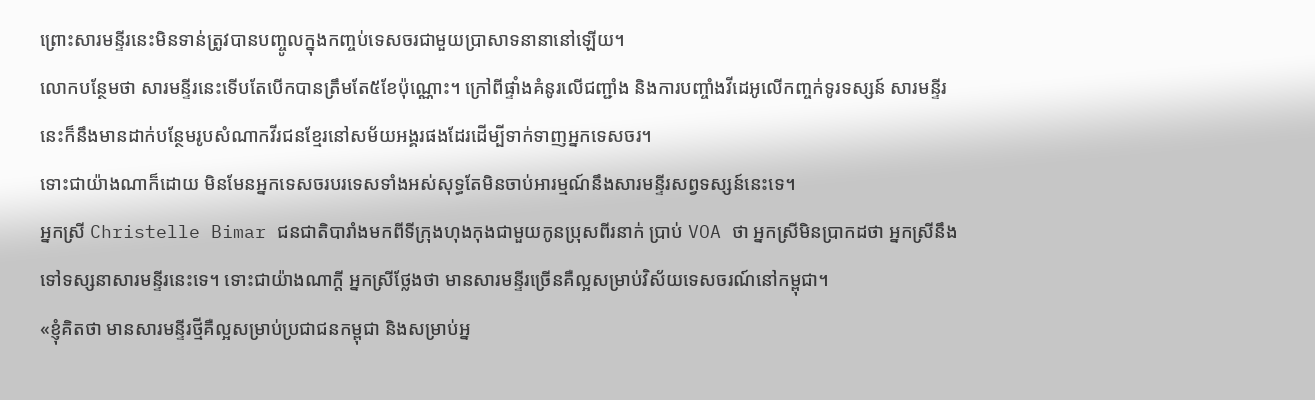ព្រោះសារមន្ទីរនេះមិនទាន់ត្រូវបានបញ្ចូលក្នុងកញ្ចប់ទេសចរជាមួយប្រាសាទនានានៅឡើយ។
លោកបន្ថែមថា សារមន្ទីរនេះទើបតែបើកបានត្រឹមតែ៥ខែប៉ុណ្ណោះ។ ក្រៅពីផ្ទាំងគំនូរលើជញ្ជាំង និងការបញ្ចាំងវីដេអូលើកញ្ចក់ទូរទស្សន៍ សារមន្ទីរនេះក៏នឹងមានដាក់បន្ថែមរូបសំណាកវីរជនខ្មែរនៅសម័យអង្គរផងដែរដើម្បីទាក់ទាញអ្នកទេសចរ។
ទោះជាយ៉ាងណាក៏ដោយ មិនមែនអ្នកទេសចរបរទេសទាំងអស់សុទ្ធតែមិនចាប់អារម្មណ៍នឹងសារមន្ទីរសព្វទស្សន៍នេះទេ។
អ្នកស្រី Christelle Bimar ជនជាតិបារាំងមកពីទីក្រុងហុងកុងជាមួយកូនប្រុសពីរនាក់ ប្រាប់ VOA ថា អ្នកស្រីមិនប្រាកដថា អ្នកស្រីនឹងទៅទស្សនាសារមន្ទីរនេះទេ។ ទោះជាយ៉ាងណាក្ដី អ្នកស្រីថ្លែងថា មានសារមន្ទីរច្រើនគឺល្អសម្រាប់វិស័យទេសចរណ៍នៅកម្ពុជា។
«ខ្ញុំគិតថា មានសារមន្ទីរថ្មីគឺល្អសម្រាប់ប្រជាជនកម្ពុជា និងសម្រាប់អ្ន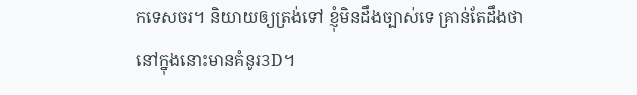កទេសចរ។ និយាយឲ្យត្រង់ទៅ ខ្ញុំមិនដឹងច្បាស់ទេ គ្រាន់តែដឹងថា នៅក្នុងនោះមានគំនូរ3D។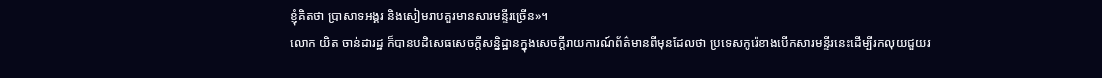ខ្ញុំគិតថា ប្រាសាទអង្គរ និងសៀមរាបគួរមានសារមន្ទីរច្រើន»។
លោក យិត ចាន់ដារដ្ឋ ក៏បានបដិសេធសេចក្ដីសន្និដ្ឋានក្នុងសេចក្ដីរាយការណ៍ព័ត៌មានពីមុនដែលថា ប្រទេសកូរ៉េខាងបើកសារមន្ទីរនេះដើម្បីរកលុយជួយរ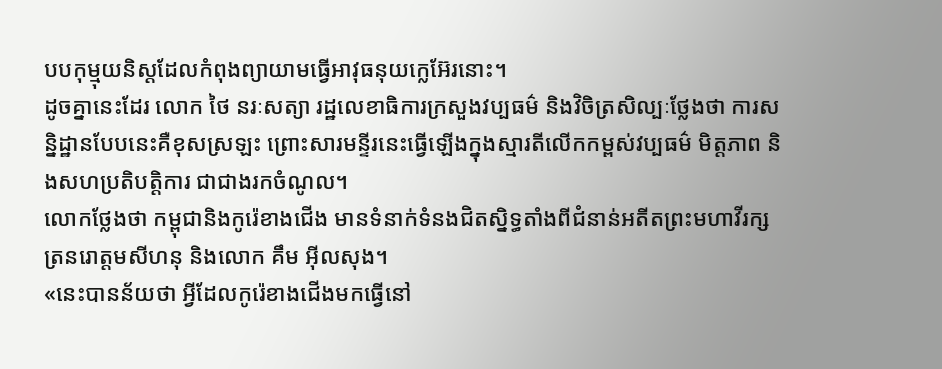បបកុម្មុយនិស្តដែលកំពុងព្យាយាមធ្វើអាវុធនុយក្លេអ៊ែរនោះ។
ដូចគ្នានេះដែរ លោក ថៃ នរៈសត្យា រដ្ឋលេខាធិការក្រសួងវប្បធម៌ និងវិចិត្រសិល្បៈថ្លែងថា ការសន្និដ្ឋានបែបនេះគឺខុសស្រឡះ ព្រោះសារមន្ទីរនេះធ្វើឡើងក្នុងស្មារតីលើកកម្ពស់វប្បធម៌ មិត្តភាព និងសហប្រតិបត្តិការ ជាជាងរកចំណូល។
លោកថ្លែងថា កម្ពុជានិងកូរ៉េខាងជើង មានទំនាក់ទំនងជិតស្និទ្ធតាំងពីជំនាន់អតីតព្រះមហាវីរក្សត្រនរោត្តមសីហនុ និងលោក គឹម អ៊ីលសុង។
«នេះបានន័យថា អ្វីដែលកូរ៉េខាងជើងមកធ្វើនៅ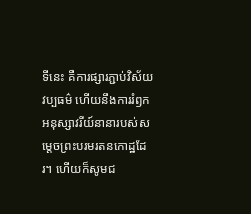ទីនេះ គឺការផ្សារភ្ជាប់វិស័យវប្បធម៌ ហើយនឹងការរំឭកអនុស្សាវរីយ៍នានារបស់សម្ដេចព្រះបរមរតនកោដ្ឋដែរ។ ហើយក៏សូមជ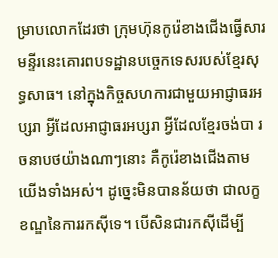ម្រាបលោកដែរថា ក្រុមហ៊ុនកូរ៉េខាងជើងធ្វើសារមន្ទីរនេះគោរពបទដ្ឋានបច្ចេកទេសរបស់ខ្មែរសុទ្ធសាធ។ នៅក្នុងកិច្ចសហការជាមួយអាជ្ញាធរអប្សរា អ្វីដែលអាជ្ញាធរអប្សរា អ្វីដែលខ្មែរចង់បា រចនាបថយ៉ាងណាៗនោះ គឺកូរ៉េខាងជើងតាមយើងទាំងអស់។ ដូច្នេះមិនបានន័យថា ជាលក្ខខណ្ឌនៃការរកស៊ីទេ។ បើសិនជារកស៊ីដើម្បី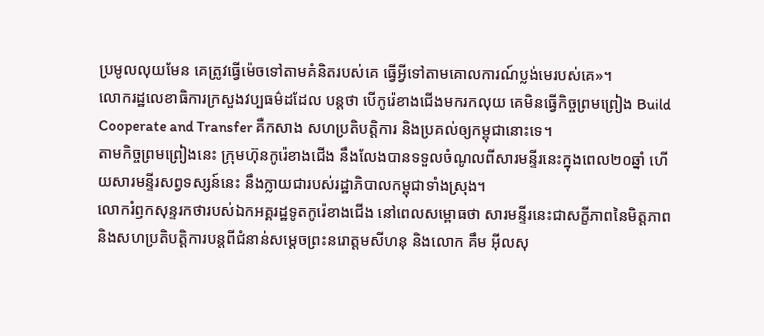ប្រមូលលុយមែន គេត្រូវធ្វើម៉េចទៅតាមគំនិតរបស់គេ ធ្វើអ្វីទៅតាមគោលការណ៍ប្លង់មេរបស់គេ»។
លោករដ្ឋលេខាធិការក្រសួងវប្បធម៌ដដែល បន្តថា បើកូរ៉េខាងជើងមករកលុយ គេមិនធ្វើកិច្ចព្រមព្រៀង Build Cooperate and Transfer គឺកសាង សហប្រតិបត្តិការ និងប្រគល់ឲ្យកម្ពុជានោះទេ។
តាមកិច្ចព្រមព្រៀងនេះ ក្រុមហ៊ុនកូរ៉េខាងជើង នឹងលែងបានទទួលចំណូលពីសារមន្ទីរនេះក្នុងពេល២០ឆ្នាំ ហើយសារមន្ទីរសព្វទស្សន៍នេះ នឹងក្លាយជារបស់រដ្ឋាភិបាលកម្ពុជាទាំងស្រុង។
លោករំឭកសុន្ទរកថារបស់ឯកអគ្គរដ្ឋទូតកូរ៉េខាងជើង នៅពេលសម្ពោធថា សារមន្ទីរនេះជាសក្ខីភាពនៃមិត្តភាព និងសហប្រតិបត្តិការបន្តពីជំនាន់សម្តេចព្រះនរោត្តមសីហនុ និងលោក គឹម អ៊ីលសុ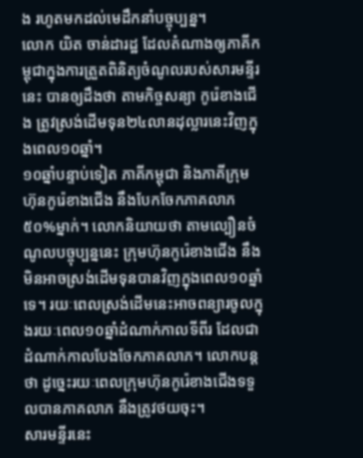ង រហូតមកដល់មេដឹកនាំបច្ចុប្បន្ន។
លោក យិត ចាន់ដារដ្ឋ ដែលតំណាងឲ្យភាគីកម្ពុជាក្នុងការត្រួតពិនិត្យចំណូលរបស់សារមន្ទីរនេះ បានឲ្យដឹងថា តាមកិច្ចសន្យា កូរ៉េខាងជើង ត្រូវស្រង់ដើមទុន២៤លានដុល្លារនេះវិញក្នុងពេល១០ឆ្នាំ។
១០ឆ្នាំបន្ទាប់ទៀត ភាគីកម្ពុជា និងភាគីក្រុមហ៊ុនកូរ៉េខាងជើង នឹងបែកចែកភាគលាភ៥០%ម្នាក់។ លោកនិយាយថា តាមល្បឿនចំណូលបច្ចុប្បន្ននេះ ក្រុមហ៊ុនកូរ៉េខាងជើង នឹងមិនអាចស្រង់ដើមទុនបានវិញក្នុងពេល១០ឆ្នាំទេ។ រយៈពេលស្រង់ដើមនេះអាចពន្យារចូលក្នុងរយៈពេល១០ឆ្នាំដំណាក់កាលទីពីរ ដែលជាដំណាក់កាលបែងចែកភាគលាភ។ លោកបន្តថា ដូច្នេះរយៈពេលក្រុមហ៊ុនកូរ៉េខាងជើងទទួលបានភាគលាភ នឹងត្រូវថយចុះ។
សារមន្ទីរនេះ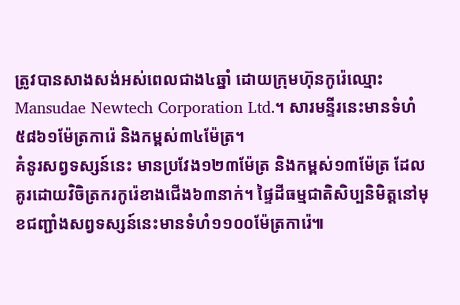ត្រូវបានសាងសង់អស់ពេលជាង៤ឆ្នាំ ដោយក្រុមហ៊ុនកូរ៉េឈ្មោះ Mansudae Newtech Corporation Ltd.។ សារមន្ទីរនេះមានទំហំ៥៨៦១ម៉ែត្រការ៉េ និងកម្ពស់៣៤ម៉ែត្រ។
គំនូរសព្វទស្សន៍នេះ មានប្រវែង១២៣ម៉ែត្រ និងកម្ពស់១៣ម៉ែត្រ ដែលគូរដោយវិចិត្រករកូរ៉េខាងជើង៦៣នាក់។ ផ្ទៃដីធម្មជាតិសិប្បនិមិត្តនៅមុខជញ្ជាំងសព្វទស្សន៍នេះមានទំហំ១១០០ម៉ែត្រការ៉េ៕